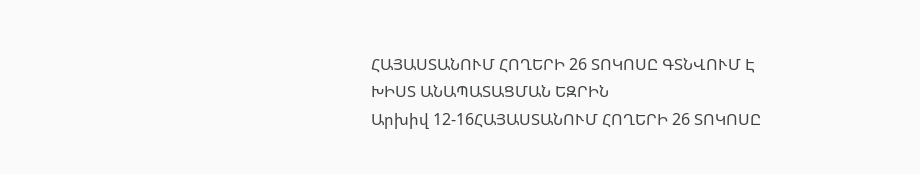ՀԱՅԱՍՏԱՆՈՒՄ ՀՈՂԵՐԻ 26 ՏՈԿՈՍԸ ԳՏՆՎՈՒՄ Է ԽԻՍՏ ԱՆԱՊԱՏԱՑՄԱՆ ԵԶՐԻՆ
Արխիվ 12-16ՀԱՅԱՍՏԱՆՈՒՄ ՀՈՂԵՐԻ 26 ՏՈԿՈՍԸ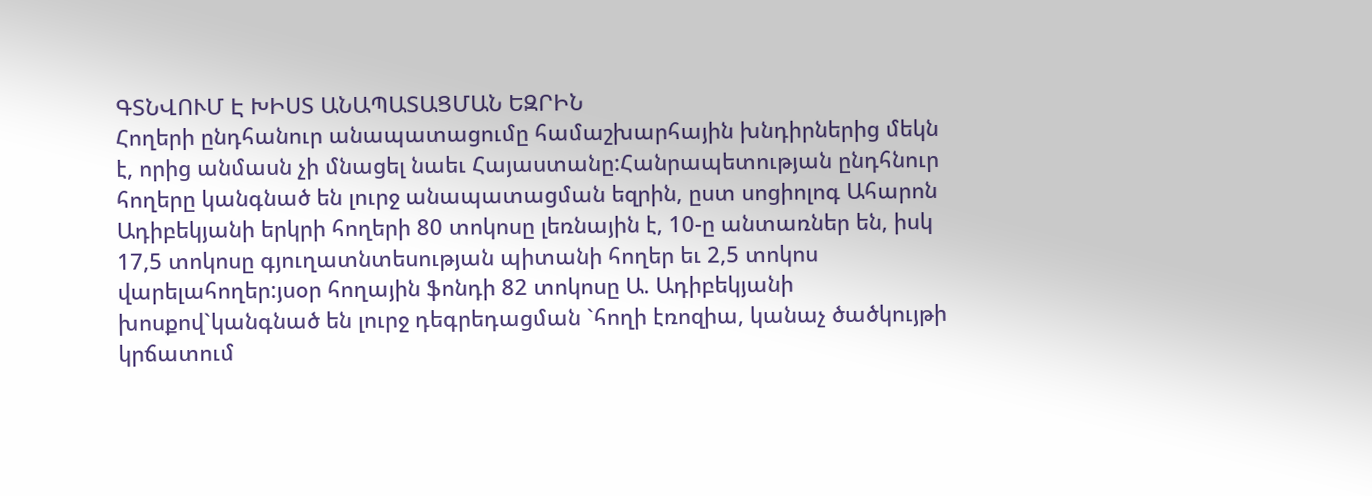ԳՏՆՎՈՒՄ Է ԽԻՍՏ ԱՆԱՊԱՏԱՑՄԱՆ ԵԶՐԻՆ
Հողերի ընդհանուր անապատացումը համաշխարհային խնդիրներից մեկն է, որից անմասն չի մնացել նաեւ Հայաստանը:Հանրապետության ընդհնուր հողերը կանգնած են լուրջ անապատացման եզրին, ըստ սոցիոլոգ Ահարոն Ադիբեկյանի երկրի հողերի 80 տոկոսը լեռնային է, 10-ը անտառներ են, իսկ 17,5 տոկոսը գյուղատնտեսության պիտանի հողեր եւ 2,5 տոկոս վարելահողեր:յսօր հողային ֆոնդի 82 տոկոսը Ա. Ադիբեկյանի խոսքով`կանգնած են լուրջ դեգրեդացման `հողի էռոզիա, կանաչ ծածկույթի կրճատում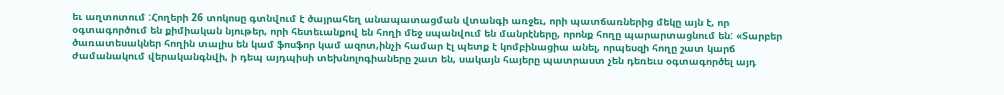եւ աղտոտում :Հողերի 26 տոկոսը գտնվում է ծայրահեղ անապատացման վտանգի առջեւ, որի պատճառներից մեկը այն է, որ օգտագործում են քիմիական նյութեր, որի հետեւանքով են հողի մեջ սպանվում են մանրէները, որոնք հողը պարարտացնում են: «Տարբեր ծառատեսակներ հողին տալիս են կամ ֆոսֆոր կամ ազոտ,ինչի համար էլ պետք է կոմբինացիա անել, որպեսզի հողը շատ կարճ ժամանակում վերականգնվի, ի դեպ այդպիսի տեխնոլոգիաները շատ են, սակայն հայերը պատրաստ չեն դեռեւս օգտագործել այդ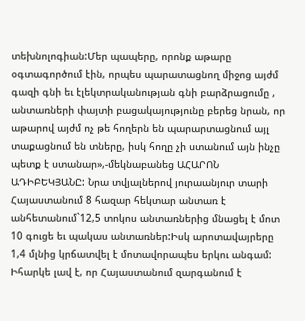տեխնոլոգիան:Մեր պապերը, որոնք աթարը օգտագործում էին, որպես պարատացնող միջոց այժմ գազի գնի եւ էլեկտրականության գնի բարձրացումը , անտառների փայտի բացակայությունը բերեց նրան, որ աթարով այժմ ոչ թե հողերն են պարարտացնում այլ տաքացնում են տները, իսկ հողը չի ստանում այն ինչը պետք է ստանար»,-մեկնաբանեց ԱՀԱՐՈՆ ԱԴԻԲԵԿՅԱՆԸ: Նրա տվյալներով յուրաանյուր տարի Հայաստանում 8 հազար հեկտար անտառ է անհետանում`12,5 տոկոս անտառներից մնացել է մոտ 10 գուցե եւ պակաս անտառներ:Իսկ արոտավայրերը 1,4 մլնից կրճատվել է մոտավորապես երկու անգամ: Իհարկե լավ է, որ Հայաստանում զարգանում է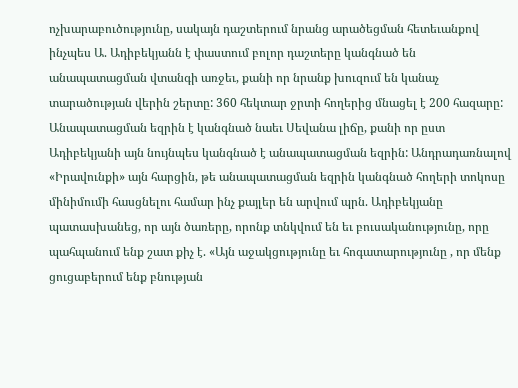ոչխարաբուծությունը, սակայն դաշտերում նրանց արածեցման հետեւանքով ինչպես Ա. Ադիբեկյանն է փաստում բոլոր դաշտերը կանգնած են անապատացման վտանգի առջեւ, քանի որ նրանք խուզում են կանաչ տարածության վերին շերտը: 360 հեկտար ջրտի հողերից մնացել է 200 հազարը: Անապատացման եզրին է կանգնած նաեւ Սեվանա լիճը, քանի որ ըստ Ադիբեկյանի այն նույնպես կանգնած է անապատացման եզրին: Անդրադառնալով «Իրավունքի» այն հարցին, թե անապատացման եզրին կանգնած հողերի տոկոսը մինիմումի հասցնելու համար ինչ քայլեր են արվում պրն. Ադիբեկյանը պատասխանեց, որ այն ծառերը, որոնք տնկվում են եւ բուսականությունը, որը պահպանում ենք շատ քիչ է. «Այն աջակցությունը եւ հոգատարությունը , որ մենք ցուցաբերում ենք բնության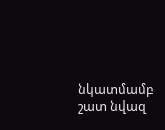նկատմամբ շատ նվազ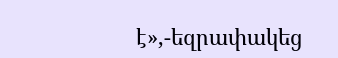է»,-եզրափակեց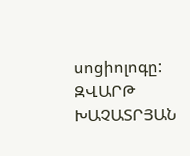սոցիոլոգը:
ԶՎԱՐԹ ԽԱՉԱՏՐՅԱՆ